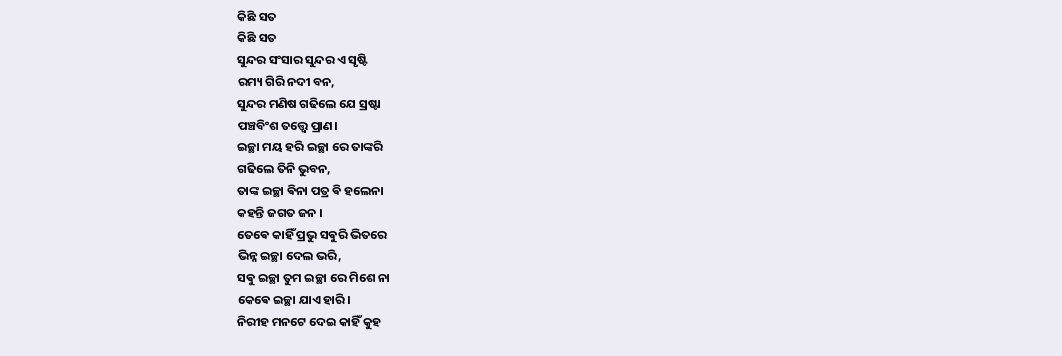କିଛି ସତ
କିଛି ସତ
ସୁନ୍ଦର ସଂସାର ସୁନ୍ଦର ଏ ସୃଷ୍ଟି
ରମ୍ୟ ଗିରି ନଦୀ ବନ,
ସୁନ୍ଦର ମଣିଷ ଗଢିଲେ ଯେ ସ୍ରଷ୍ଟା
ପଞ୍ଚବିଂଶ ତତ୍ତ୍ଵେ ପ୍ରାଣ।
ଇଚ୍ଛା ମୟ ହରି ଇଚ୍ଛା ରେ ତାଙ୍କରି
ଗଢିଲେ ତିନି ଭୁବନ,
ତାଙ୍କ ଇଚ୍ଛା ଵିନା ପତ୍ର ଵି ହଲେନା
କହନ୍ତି ଜଗତ ଜନ ।
ତେଵେ କାହିଁ ପ୍ରଭୁ ସଵୁରି ଭିତରେ
ଭିନ୍ନ ଇଚ୍ଛା ଦେଲ ଭରି,
ସଵୁ ଇଚ୍ଛା ତୁମ ଇଚ୍ଛା ରେ ମିଶେ ନା
କେଵେ ଇଚ୍ଛା ଯାଏ ହାରି।
ନିରୀହ ମନଟେ ଦେଇ କାହିଁ କୁହ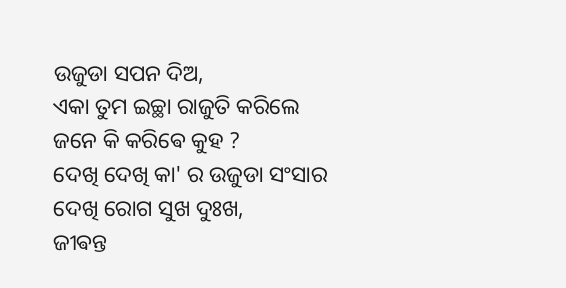ଉଜୁଡା ସପନ ଦିଅ,
ଏକା ତୁମ ଇଚ୍ଛା ରାଜୁତି କରିଲେ
ଜନେ କି କରିଵେ କୁହ ?
ଦେଖି ଦେଖି କା' ର ଉଜୁଡା ସଂସାର
ଦେଖି ରୋଗ ସୁଖ ଦୁଃଖ,
ଜୀଵନ୍ତ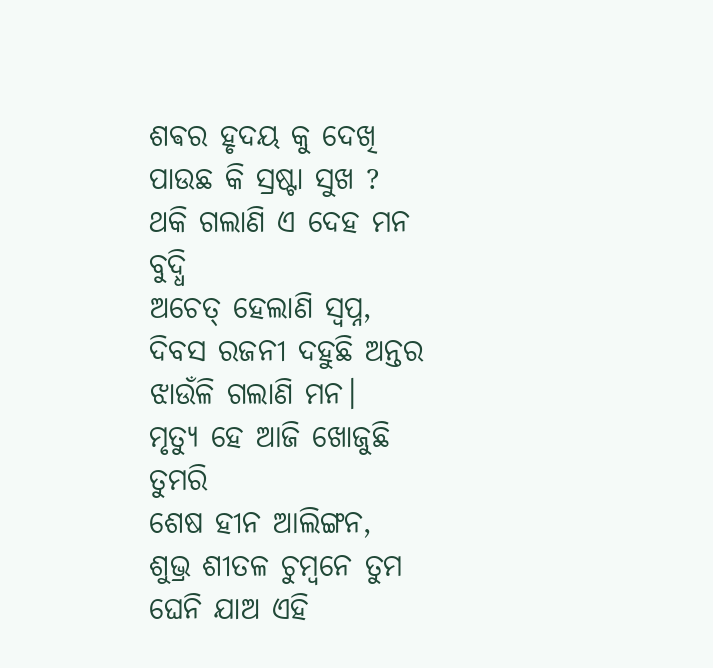ଶଵର ହୃଦୟ କୁ ଦେଖି
ପାଉଛ କି ସ୍ରଷ୍ଟା ସୁଖ ?
ଥକି ଗଲାଣି ଏ ଦେହ ମନ ବୁଦ୍ଧି
ଅଚେତ୍ ହେଲାଣି ସ୍ଵପ୍ନ,
ଦିବସ ରଜନୀ ଦହୁଛି ଅନ୍ତର
ଝାଉଁଳି ଗଲାଣି ମନ।
ମୃତ୍ୟୁ ହେ ଆଜି ଖୋଜୁଛି ତୁମରି
ଶେଷ ହୀନ ଆଲିଙ୍ଗନ,
ଶୁଭ୍ର ଶୀତଳ ଚୁମ୍ବନେ ତୁମ
ଘେନି ଯାଅ ଏହି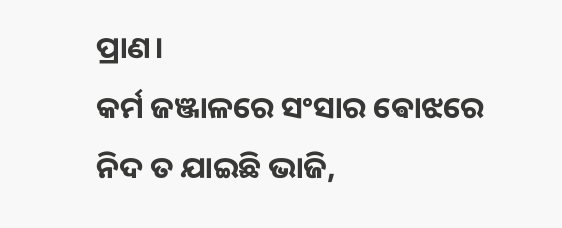ପ୍ରାଣ।
କର୍ମ ଜଞ୍ଜାଳରେ ସଂସାର ଵୋଝରେ
ନିଦ ତ ଯାଇଛି ଭାଜି,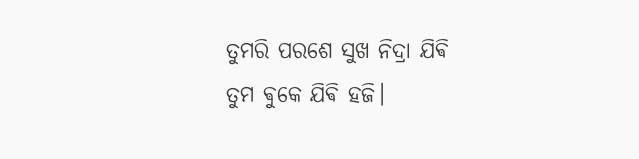ତୁମରି ପରଶେ ସୁଖ ନିଦ୍ରା ଯିଵି
ତୁମ ଵୁକେ ଯିଵି ହଜି।